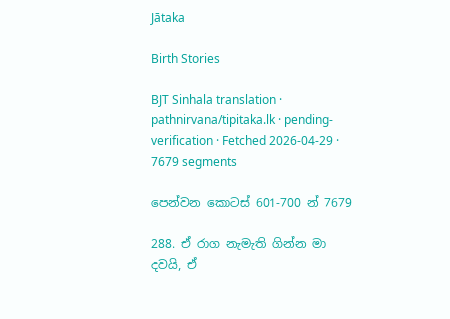Jātaka

Birth Stories

BJT Sinhala translation · pathnirvana/tipitaka.lk · pending-verification · Fetched 2026-04-29 · 7679 segments

පෙන්වන කොටස් 601-700 න් 7679

288. ඒ රාග නැමැති ගින්න මා දවයි, ඒ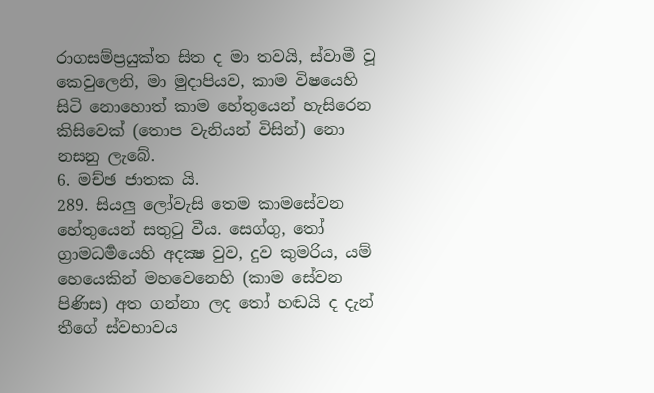රාගසම්ප්‍රයුක්ත සිත ද මා තවයි, ස්වාමී වූ කෙවුලෙනි, මා මුදාපියව, කාම විෂයෙහි සිටි නොහොත් කාම හේතුයෙන් හැසිරෙන කිසිවෙක් (තොප වැනියන් විසින්) නො නසනු ලැබේ.
6. මච්ඡ ජාතක යි.
289. සියලු ලෝවැසි තෙම කාමසේවන හේතුයෙන් සතුටු වීය. සෙග්ගු, තෝ ග්‍රාමධර්‍මයෙහි අදක්‍ෂ වුව, දුව කුමරිය, යම් හෙයෙකින් මහවෙනෙහි (කාම සේවන පිණිස) අත ගන්නා ලද තෝ හඬයි ද දැන් තීගේ ස්වභාවය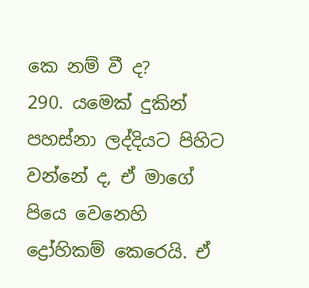කෙ නම් වී ද?
290. යමෙක් දුකින් පහස්නා ලද්දියට පිහිට වන්නේ ද, ඒ මාගේ පියෙ වෙනෙහි ද්‍රෝහිකම් කෙරෙයි. ඒ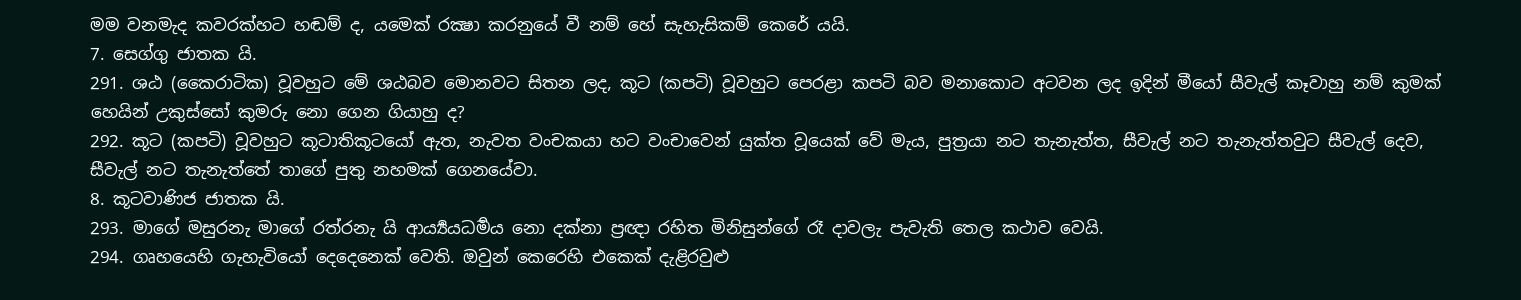මම වනමැද කවරක්හට හඬම් ද, යමෙක් රක්‍ෂා කරනුයේ වී නම් හේ සැහැසිකම් කෙරේ යයි.
7. සෙග්ගු ජාතක යි.
291. ශඨ (කෛරාටික) වූවහුට මේ ශඨබව මොනවට සිතන ලද, කූට (කපටි) වූවහුට පෙරළා කපටි බව මනාකොට අටවන ලද ඉදින් මීයෝ සීවැල් කෑවාහු නම් කුමක් හෙයින් උකුස්සෝ කුමරු නො ගෙන ගියාහු ද?
292. කූට (කපටි) වූවහුට කූටාතිකූටයෝ ඇත, නැවත වංචකයා හට වංචාවෙන් යුක්ත වූයෙක් වේ මැය, පුත්‍රයා නට තැනැත්ත, සීවැල් නට තැනැත්තවුට සීවැල් දෙව, සීවැල් නට තැනැත්තේ තාගේ පුතු නහමක් ගෙනයේවා.
8. කූටවාණිජ ජාතක යි.
293. මාගේ මසුරනැ මාගේ රත්රනැ යි ආර්‍ය්‍යයධර්‍මය නො දක්නා ප්‍රඥා රහිත මිනිසුන්ගේ රෑ දාවලැ පැවැති තෙල කථාව වෙයි.
294. ගෘහයෙහි ගැහැවියෝ දෙදෙනෙක් වෙති. ඔවුන් කෙරෙහි එකෙක් දැළිරවුළු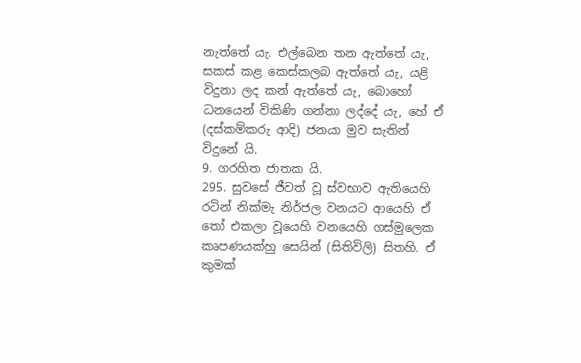නැත්තේ යැ. එල්බෙන තන ඇත්තේ යැ, සකස් කළ කෙස්කලබ ඇත්තේ යැ, යළි විදුනා ලද කන් ඇත්තේ යැ, බොහෝ ධනයෙන් විකිණි ගන්නා ලද්දේ යැ, හේ ඒ (දස්කම්කරු ආදි) ජනයා මුව සැතින් විදුනේ යි.
9. ගරහිත ජාතක යි.
295. සුවසේ ජීවත් වූ ස්වභාව ඇතියෙහි රටින් නික්මැ නිර්ජල වනයට ආයෙහි ඒ තෝ එකලා වූයෙහි වනයෙහි ගස්මුලෙක කෘපණයක්හු සෙයින් (සිතිවිලි) සිතහි. ඒ කුමක්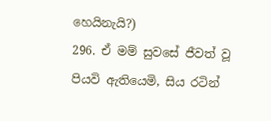හෙයිනැයි?)
296. ඒ මම් සුවසේ ජීවත් වූ පියවි ඇතියෙමි, සිය රටින්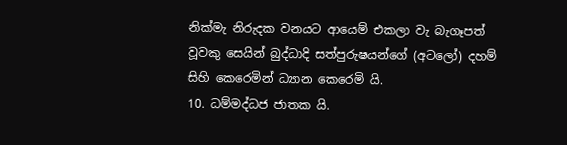නික්මැ නිරුදක වනයට ආයෙම් එකලා වැ බැගෑපත් වූවකු සෙයින් බුද්ධාදි සත්පුරුෂයන්ගේ (අටලෝ) දහම් සිහි කෙරෙමින් ධ්‍යාන කෙරෙමි යි.
10. ධම්මද්ධජ ජාතක යි.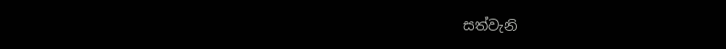සත්වැනි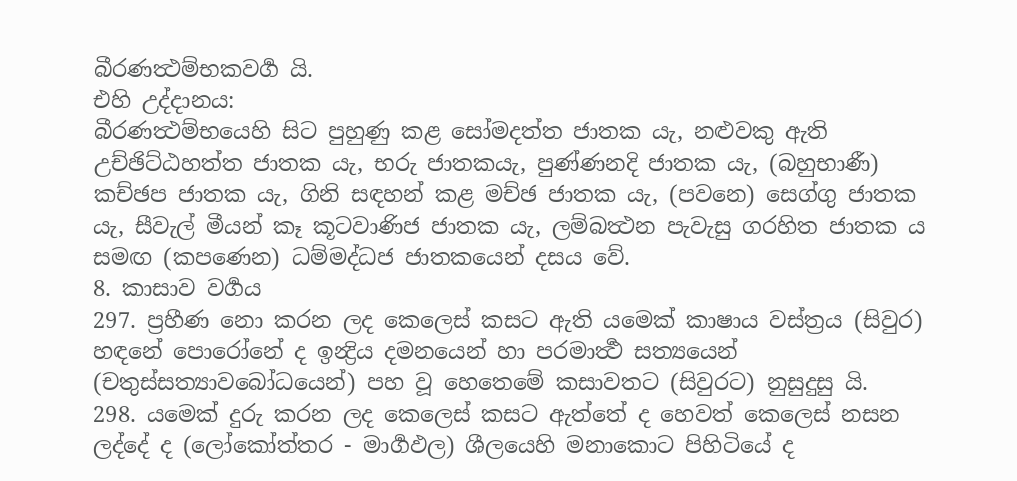බීරණත්‍ථම්භකවර්‍ග යි.
එහි උද්දානය:
බීරණත්‍ථම්භයෙහි සිට පුහුණු කළ සෝමදත්ත ජාතක යැ, නළුවකු ඇති උච්ඡිට්ඨහත්ත ජාතක යැ, භරු ජාතකයැ, පුණ්ණනදි ජාතක යැ, (බහුභාණී) කච්ඡප ජාතක යැ, ගිනි සඳහන් කළ මච්ඡ ජාතක යැ, (පවනෙ) සෙග්ගු ජාතක යැ, සීවැල් මීයන් කෑ කූටවාණිජ ජාතක යැ, ලම්බත්‍ථන පැවැසු ගරහිත ජාතක ය සමඟ (කපණෙන) ධම්මද්ධජ ජාතකයෙන් දසය වේ.
8. කාසාව වර්‍ගය
297. ප්‍රහීණ නො කරන ලද කෙලෙස් කසට ඇති යමෙක් කාෂාය වස්ත්‍රය (සිවුර) හඳනේ පොරෝනේ ද ඉන්‍ද්‍රිය දමනයෙන් හා පරමාර්‍ත්‍ථ සත්‍යයෙන් (චතුස්සත්‍යාවබෝධයෙන්) පහ වූ හෙතෙමේ කසාවතට (සිවුරට) නුසුදුසු යි.
298. යමෙක් දුරු කරන ලද කෙලෙස් කසට ඇත්තේ ද හෙවත් කෙලෙස් නසන ලද්දේ ද (ලෝකෝත්තර - මාර්‍ගඵල) ශීලයෙහි මනාකොට පිහිටියේ ද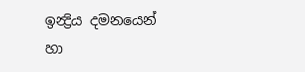ඉන්‍ද්‍රිය දමනයෙන් හා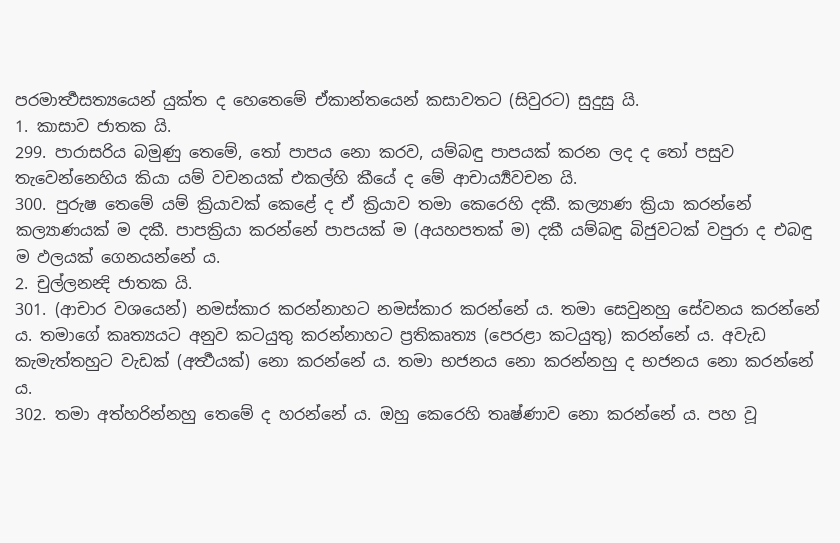පරමාර්‍ත්‍ථසත්‍යයෙන් යුක්ත ද හෙතෙමේ ඒකාන්තයෙන් කසාවතට (සිවුරට) සුදුසු යි.
1. කාසාව ජාතක යි.
299. පාරාසරිය බමුණු තෙමේ, තෝ පාපය නො කරව, යම්බඳු පාපයක් කරන ලද ද තෝ පසුව තැවෙන්නෙහිය කියා යම් වචනයක් එකල්හි කීයේ ද මේ ආචාර්‍ය්‍යවචන යි.
300. පුරුෂ තෙමේ යම් ක්‍රියාවක් කෙළේ ද ඒ ක්‍රියාව තමා කෙරෙහි දකී. කල්‍යාණ ක්‍රියා කරන්නේ කල්‍යාණයක් ම දකී. පාපක්‍රියා කරන්නේ පාපයක් ම (අයහපතක් ම) දකී යම්බඳු බිජුවටක් වපුරා ද එබඳු ම ඵලයක් ගෙනයන්නේ ය.
2. චුල්ලනන්‍දි ජාතක යි.
301. (ආචාර වශයෙන්) නමස්කාර කරන්නාහට නමස්කාර කරන්නේ ය. තමා සෙවුනහු සේවනය කරන්නේ ය. තමාගේ කෘත්‍යයට අනුව කටයුතු කරන්නාහට ප්‍රතිකෘත්‍ය (පෙරළා කටයුතු) කරන්නේ ය. අවැඩ කැමැත්තහුට වැඩක් (අර්‍ත්‍ථයක්) නො කරන්නේ ය. තමා භජනය නො කරන්නහු ද භජනය නො කරන්නේ ය.
302. තමා අත්හරින්නහු තෙමේ ද හරන්නේ ය. ඔහු කෙරෙහි තෘෂ්ණාව නො කරන්නේ ය. පහ වූ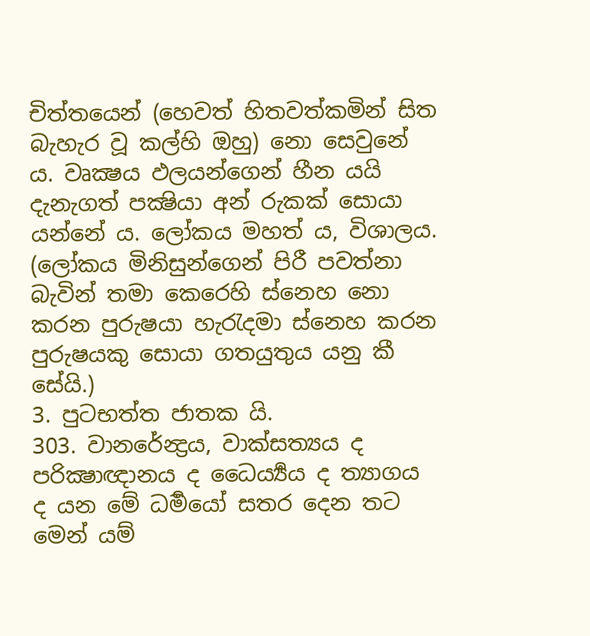චිත්තයෙන් (හෙවත් හිතවත්කමින් සිත බැහැර වූ කල්හි ඔහු) නො සෙවුනේ ය. වෘක්‍ෂය ඵලයන්ගෙන් හීන යයි දැනැගත් පක්‍ෂියා අන් රුකක් සොයා යන්නේ ය. ලෝකය මහත් ය, විශාලය. (ලෝකය මිනිසුන්ගෙන් පිරී පවත්නා බැවින් තමා කෙරෙහි ස්නෙහ නො කරන පුරුෂයා හැරැදමා ස්නෙහ කරන පුරුෂයකු සොයා ගතයුතුය යනු කී සේයි.)
3. පුටභත්ත ජාතක යි.
303. වානරේන්‍ද්‍රය, වාක්සත්‍යය ද පරික්‍ෂාඥානය ද ධෛර්‍ය්‍යය ද ත්‍යාගය ද යන මේ ධර්‍මයෝ සතර දෙන තට මෙන් යම්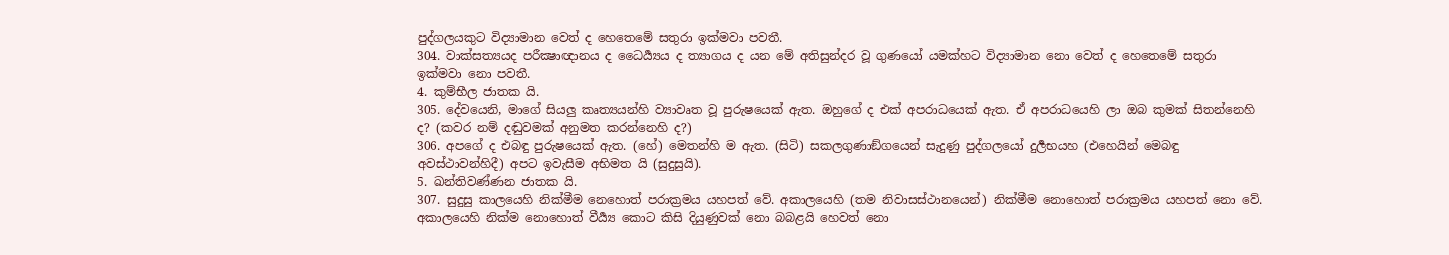පුද්ගලයකුට විද්‍යාමාන වෙත් ද හෙතෙමේ සතුරා ඉක්මවා පවතී.
304. වාක්සත්‍යයද පරීක්‍ෂාඥානය ද ධෛර්‍ය්‍යය ද ත්‍යාගය ද යන මේ අතිසුන්දර වූ ගුණයෝ යමක්හට විද්‍යාමාන නො වෙත් ද හෙතෙමේ සතුරා ඉක්මවා නො පවතී.
4. කුම්භීල ජාතක යි.
305. දේවයෙනි, මාගේ සියලු කෘත්‍යයන්හි ව්‍යාවෘත වූ පුරුෂයෙක් ඇත. ඔහුගේ ද එක් අපරාධයෙක් ඇත. ඒ අපරාධයෙහි ලා ඔබ කුමක් සිතන්නෙහි ද? (කවර නම් දඬුවමක් අනුමත කරන්නෙහි ද?)
306. අපගේ ද එබඳු පුරුෂයෙක් ඇත. (හේ) මෙතන්හි ම ඇත. (සිටි) සකලගුණාඞ්ගයෙන් සැදුණු පුද්ගලයෝ දුර්‍ලභයහ (එහෙයින් මෙබඳු අවස්ථාවන්හිදී) අපට ඉවැසීම අභිමත යි (සුදුසුයි).
5. ඛන්තිවණ්ණන ජාතක යි.
307. සුදුසු කාලයෙහි නික්මීම නෙහොත් පරාක්‍රමය යහපත් වේ. අකාලයෙහි (තම නිවාසස්ථානයෙන්) නික්මීම නොහොත් පරාක්‍රමය යහපත් නො වේ. අකාලයෙහි නික්ම නොහොත් වීර්‍ය්‍ය කොට කිසි දියුණුවක් නො බබළයි හෙවත් නො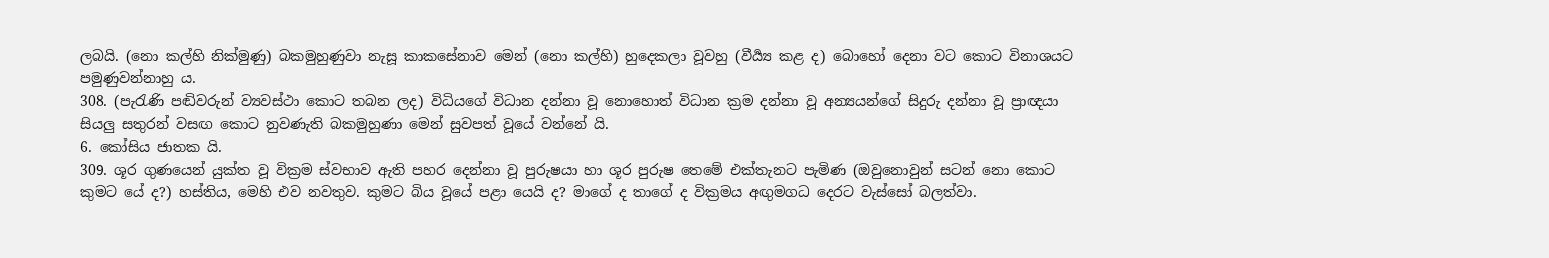ලබයි. (නො කල්හි නික්මුණු) බකමුහුණුවා නැසූ කාකසේනාව මෙන් (නො කල්හි) හුදෙකලා වූවහු (වීර්‍ය්‍ය කළ ද) බොහෝ දෙනා වට කොට විනාශයට පමුණුවන්නාහු ය.
308. (පැරැණි පඬිවරුන් ව්‍යවස්ථා කොට තබන ලද) විධියගේ විධාන දන්නා වූ නොහොත් විධාන ක්‍රම දන්නා වූ අන්‍යයන්ගේ සිදුරු දන්නා වූ ප්‍රාඥයා සියලු සතුරන් වසඟ කොට නුවණැති බකමුහුණා මෙන් සුවපත් වූයේ වන්නේ යි.
6. කෝසිය ජාතක යි.
309. ශූර ගුණයෙන් යුක්ත වූ වික්‍රම ස්වභාව ඇති පහර දෙන්නා වූ පුරුෂයා හා ශූර පුරුෂ තෙමේ එක්තැනට පැමිණ (ඔවුනොවුන් සටන් නො කොට කුමට යේ ද?) හස්තිය, මෙහි එව නවතුව. කුමට බිය වූයේ පළා යෙයි ද? මාගේ ද තාගේ ද වික්‍රමය අඟුමගධ දෙරට වැස්සෝ බලත්වා.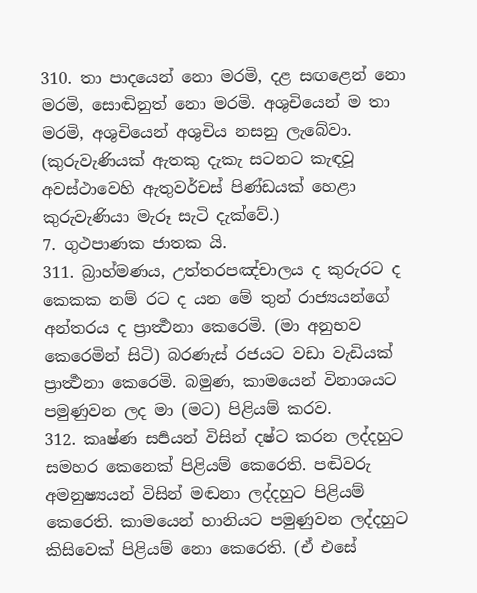310. තා පාදයෙන් නො මරමි, දළ සඟළෙන් නො මරමි, සොඬිනුත් නො මරමි. අශුචියෙන් ම තා මරමි, අශුචියෙන් අශුචිය නසනු ලැබේවා. (කුරුවැණියක් ඇතකු දැකැ සටනට කැඳවූ අවස්ථාවෙහි ඇතුවර්චස් පිණ්ඩයක් හෙළා කුරුවැණියා මැරූ සැටි දැක්වේ.)
7. ගුථපාණක ජාතක යි.
311. බ්‍රාහ්මණය, උත්තරපඤ්චාලය ද කුරුරට ද කෙකක නම් රට ද යන මේ තුන් රාජ්‍යයන්ගේ අන්තරය ද ප්‍රාර්‍ත්‍ථනා කෙරෙමි. (මා අනුභව කෙරෙමින් සිටි) බරණැස් රජයට වඩා වැඩියක් ප්‍රාර්‍ත්‍ථනා කෙරෙමි. බමුණ, කාමයෙන් විනාශයට පමුණුවන ලද මා (මට) පිළියම් කරව.
312. කෘෂ්ණ සර්‍පයන් විසින් දෂ්ට කරන ලද්දහුට සමහර කෙනෙක් පිළියම් කෙරෙති. පඬිවරු අමනුෂ්‍යයන් විසින් මඬනා ලද්දහුට පිළියම් කෙරෙති. කාමයෙන් හානියට පමුණුවන ලද්දහුට කිසිවෙක් පිළියම් නො කෙරෙති. (ඒ එසේ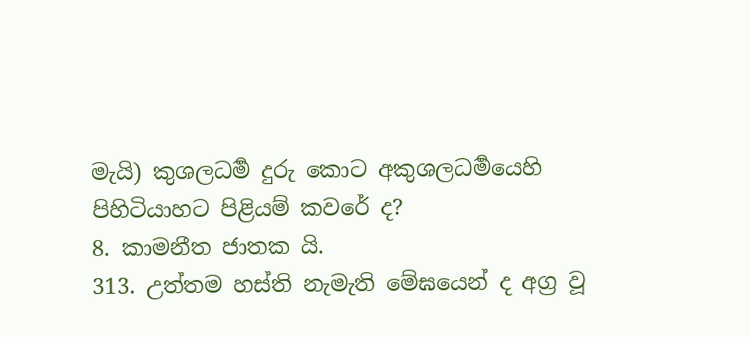මැයි) කුශලධර්‍ම දුරු කොට අකුශලධර්‍මයෙහි පිහිටියාහට පිළියම් කවරේ ද?
8. කාමනීත ජාතක යි.
313. උත්තම හස්ති නැමැති මේඝයෙන් ද අග්‍ර වූ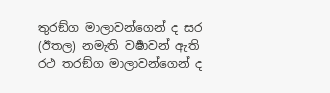තුරඞ්ග මාලාවන්ගෙන් ද සර (ඊතල) නමැති වර්‍ෂාවන් ඇති රථ තරඞ්ග මාලාවන්ගෙන් ද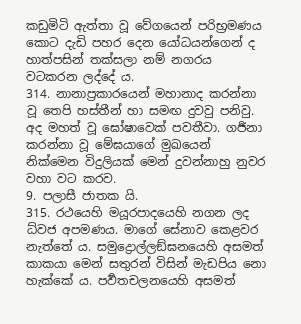කඩුමිටි ඇත්තා වූ වේගයෙන් පරිභ්‍රමණය කොට දැඩි පහර දෙන යෝධයන්ගෙන් ද හාත්පසින් තක්සලා නම් නගරය වටකරන ලද්දේ ය.
314. නානාප්‍රකාරයෙන් මහානාද කරන්නා වූ තෙපි හස්තීන් හා සමඟ දුවවු පනිවු. අද මහත් වූ ඝෝෂාවෙක් පවතීවා. ගර්‍ජනා කරන්නා වූ මේඝයාගේ මුඛයෙන් නික්මෙන විදුලියක් මෙන් දුවන්නාහු නුවර වහා වට කරව.
9. පලාසී ජාතක යි.
315. රථයෙහි මයූරපාදයෙහි නගන ලද ධ්වජ අපමණය. මාගේ සේනාව කෙළවර නැත්තේ ය. සමුද්‍රොල්ලඞ්ඝනයෙහි අසමත් කාකයා මෙන් සතුරන් විසින් මැඩපිය නො හැක්කේ ය. පර්‍වතචලනයෙහි අසමත්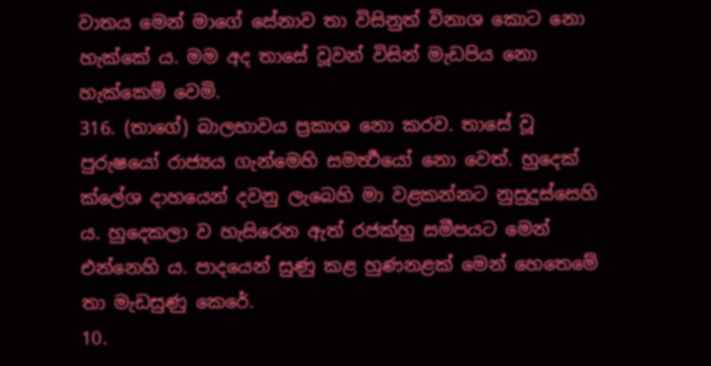වාතය මෙන් මාගේ සේනාව තා විසිනුත් විනාශ කොට නො හැක්කේ ය. මම අද තාසේ වූවන් විසින් මැඩපිය නො හැක්කෙම් වෙමි.
316. (තාගේ) බාලභාවය ප්‍රකාශ නො කරව. තාසේ වූ පුරුෂයෝ රාජ්‍යය ගැන්මෙහි සමර්‍ත්‍ථයෝ නො වෙත්. හුදෙක් ක්ලේශ දාහයෙන් දවනු ලැබෙහි මා වළකන්නට නුසුදුස්සෙහි ය. හුදෙකලා ව හැසිරෙන ඇත් රජක්හු සමීපයට මෙන් එන්නෙහි ය. පාදයෙන් සුණු කළ හුණනළක් මෙන් හෙතෙමේ තා මැඩසුණු කෙරේ.
10.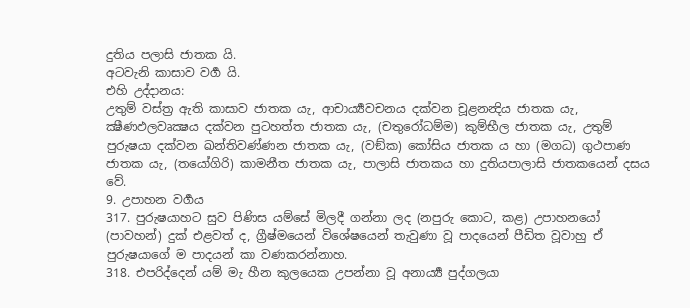දුතිය පලාසි ජාතක යි.
අටවැනි කාසාව වර්‍ග යි.
එහි උද්දානය:
උතුම් වස්ත්‍ර ඇති කාසාව ජාතක යැ, ආචාර්‍ය්‍යවචනය දක්වන චූළනන්‍දිය ජාතක යැ, ක්‍ෂීණඵලවෘක්‍ෂය දක්වන පුටහත්ත ජාතක යැ, (චතුරෝධම්ම) කුම්භීල ජාතක යැ, උතුම් පුරුෂයා දක්වන ඛන්තිවණ්ණන ජාතක යැ, (වඞ්ක) කෝසිය ජාතක ය හා (මගධ) ගුථපාණ ජාතක යැ, (තයෝගිරි) කාමනීත ජාතක යැ, පාලාසි ජාතකය හා දුතියපාලාසි ජාතකයෙන් දසය වේ.
9. උපාහන වර්‍ගය
317. පුරුෂයාහට සුව පිණිස යම්සේ මිලදී ගන්නා ලද (නපුරු කොට, කළ) උපාහනයෝ (පාවහන්) දුක් එළවත් ද, ග්‍රීෂ්මයෙන් විශේෂයෙන් තැවුණා වූ පාදයෙන් පීඩිත වූවාහු ඒ පුරුෂයාගේ ම පාදයන් කා වණකරන්නාහ.
318. එපරිද්දෙන් යම් මැ හීන කුලයෙක උපන්නා වූ අනාර්‍ය්‍ය පුද්ගලයා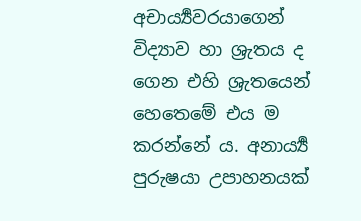අචාර්‍ය්‍යවරයාගෙන් විද්‍යාව හා ශ්‍රැතය ද ගෙන එහි ශ්‍රැතයෙන් හෙතෙමේ එය ම කරන්නේ ය. අනාර්‍ය්‍ය පුරුෂයා උපාහනයක්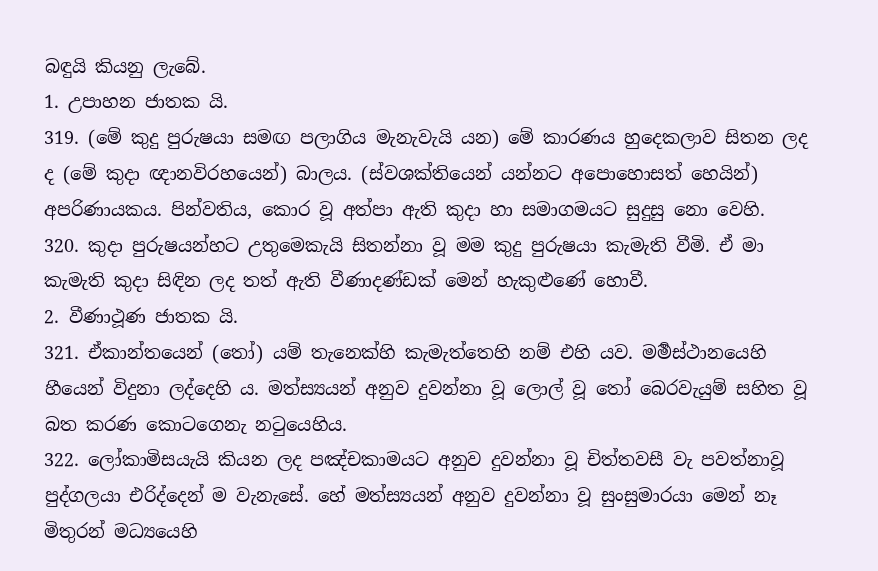බඳුයි කියනු ලැබේ.
1. උපාහන ජාතක යි.
319. (මේ කුදු පුරුෂයා සමඟ පලාගිය මැනැවැයි යන) මේ කාරණය හුදෙකලාව සිතන ලද ද (මේ කුදා ඥානවිරහයෙන්) බාලය. (ස්වශක්තියෙන් යන්නට අපොහොසත් හෙයින්) අපරිණායකය. පින්වතිය, කොර වූ අත්පා ඇති කුදා හා සමාගමයට සුදුසු නො වෙහි.
320. කුදා පුරුෂයන්හට උතුමෙකැයි සිතන්නා වූ මම කුදු පුරුෂයා කැමැති වීමි. ඒ මා කැමැති කුදා සිඳින ලද තත් ඇති වීණාදණ්ඩක් මෙන් හැකුළුණේ හොවී.
2. වීණාථූණ ජාතක යි.
321. ඒකාන්තයෙන් (තෝ) යම් තැනෙක්හි කැමැත්තෙහි නම් එහි යව. මර්‍මස්ථානයෙහි හීයෙන් විදුනා ලද්දෙහි ය. මත්ස්‍යයන් අනුව දුවන්නා වූ ලොල් වූ තෝ බෙරවැයුම් සහිත වූ බත කරණ කොටගෙනැ නටුයෙහිය.
322. ලෝකාමිසයැයි කියන ලද පඤ්චකාමයට අනුව දුවන්නා වූ චිත්තවසී වැ පවත්නාවූ පුද්ගලයා එරිද්දෙන් ම වැනැසේ. හේ මත්ස්‍යයන් අනුව දුවන්නා වූ සුංසුමාරයා මෙන් නෑ මිතුරන් මධ්‍යයෙහි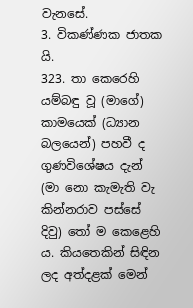වැනසේ.
3. විකණ්ණක ජාතක යි.
323. තා කෙරෙහි යම්බඳු වූ (මාගේ) කාමයෙක් (ධ්‍යාන බලයෙන්) පහවී ද ගුණවිශේෂය දැන් (මා නො කැමැති වැ කින්නරාව පස්සේ දිවු) තෝ ම කෙළෙහි ය. කියතෙකින් සිඳින ලද අත්දළක් මෙන්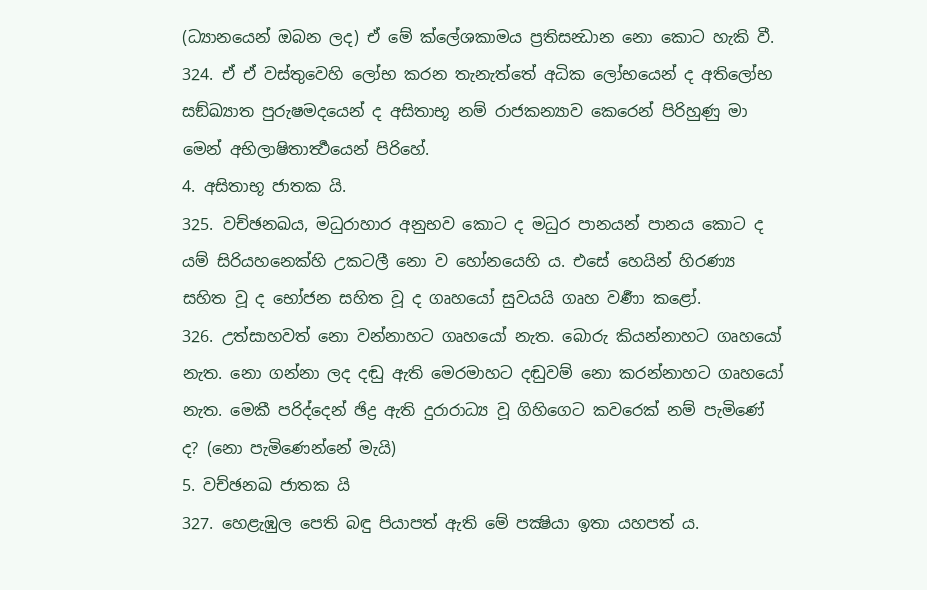(ධ්‍යානයෙන් ඔබන ලද) ඒ මේ ක්ලේශකාමය ප්‍රතිසන්‍ධාන නො කොට හැකි වී.
324. ඒ ඒ වස්තුවෙහි ලෝභ කරන තැනැත්තේ අධික ලෝභයෙන් ද අතිලෝභ සඞ්ඛ්‍යාත පුරුෂමදයෙන් ද අසිතාභූ නම් රාජකන්‍යාව කෙරෙන් පිරිහුණු මා මෙන් අභිලාෂිතාර්‍ත්‍ථයෙන් පිරිහේ.
4. අසිතාභූ ජාතක යි.
325. වච්ඡනඛය, මධුරාහාර අනුභව කොට ද මධුර පානයන් පානය කොට ද යම් සිරියහනෙක්හි උකටලී නො ව හෝනයෙහි ය. එසේ හෙයින් හිරණ්‍ය සහිත වූ ද භෝජන සහිත වූ ද ගෘහයෝ සුවයයි ගෘහ වර්‍ණා කළෝ.
326. උත්සාහවත් නො වන්නාහට ගෘහයෝ නැත. බොරු කියන්නාහට ගෘහයෝ නැත. නො ගන්නා ලද දඬු ඇති මෙරමාහට දඬුවම් නො කරන්නාහට ගෘහයෝ නැත. මෙකී පරිද්දෙන් ඡිද්‍ර ඇති දුරාරාධ්‍ය වූ ගිහිගෙට කවරෙක් නම් පැමිණේ ද? (නො පැමිණෙන්නේ මැයි)
5. වච්ඡනඛ ජාතක යි
327. හෙළැඹුල පෙති බඳු පියාපත් ඇති මේ පක්‍ෂියා ඉතා යහපත් ය.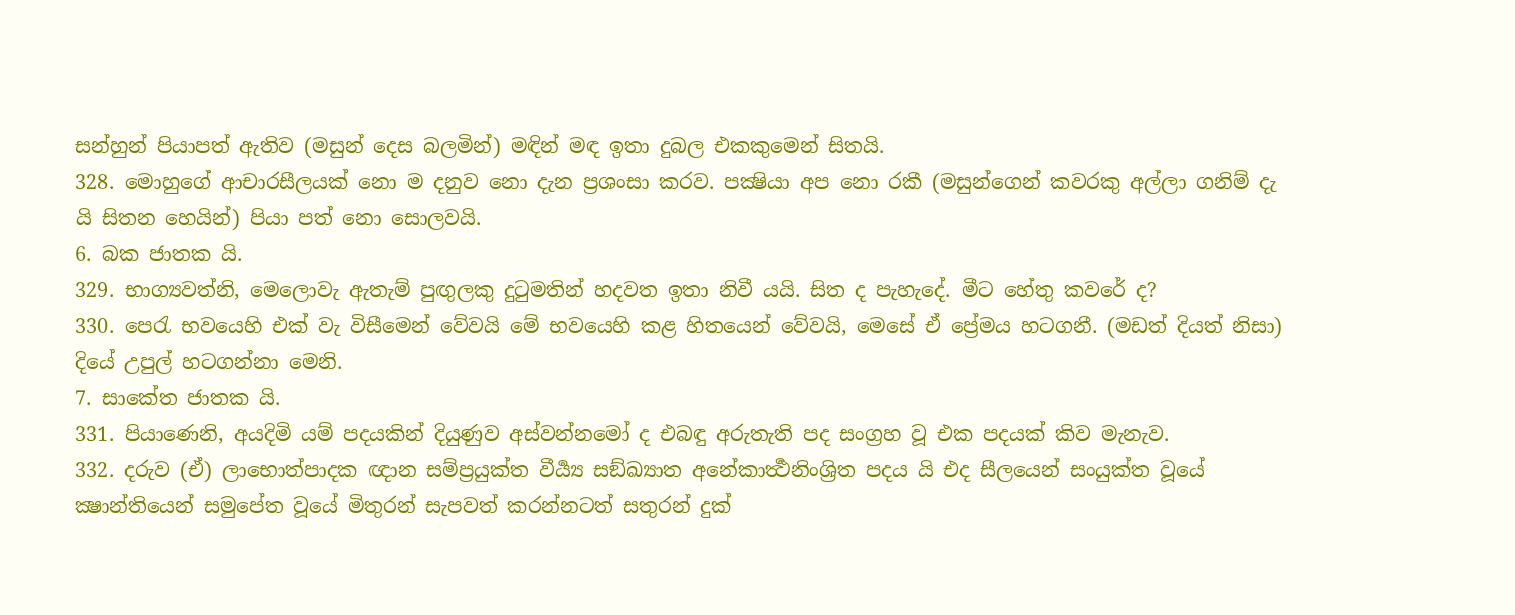සන්හුන් පියාපත් ඇතිව (මසුන් දෙස බලමින්) මඳින් මඳ ඉතා දුබල එකකුමෙන් සිතයි.
328. මොහුගේ ආචාරසීලයක් නො ම දනුව නො දැන ප්‍රශංසා කරව. පක්‍ෂියා අප නො රකී (මසුන්ගෙන් කවරකු අල්ලා ගනිම් දැ යි සිතන හෙයින්) පියා පත් නො සොලවයි.
6. බක ජාතක යි.
329. භාග්‍යවත්නි, මෙලොවැ ඇතැම් පුඟුලකු දුටුමතින් හදවත ඉතා නිවී යයි. සිත ද පැහැදේ. මීට හේතු කවරේ ද?
330. පෙරැ භවයෙහි එක් වැ විසීමෙන් වේවයි මේ භවයෙහි කළ හිතයෙන් වේවයි, මෙසේ ඒ ප්‍රේමය හටගනී. (මඩත් දියත් නිසා) දියේ උපුල් හටගන්නා මෙනි.
7. සාකේත ජාතක යි.
331. පියාණෙනි, අයදිමි යම් පදයකින් දියුණුව අස්වන්නමෝ ද එබඳු අරුතැති පද සංග්‍රහ වූ එක පදයක් කිව මැනැව.
332. දරුව (ඒ) ලාභොත්පාදක ඥාන සම්ප්‍රයුක්ත වීර්‍ය්‍ය සඞ්ඛ්‍යාත අනේකාර්‍ත්‍ථනිංශ්‍රිත පදය යි එද සීලයෙන් සංයුක්ත වූයේ ක්‍ෂාන්තියෙන් සමුපේත වූයේ මිතුරන් සැපවත් කරන්නටත් සතුරන් දුක්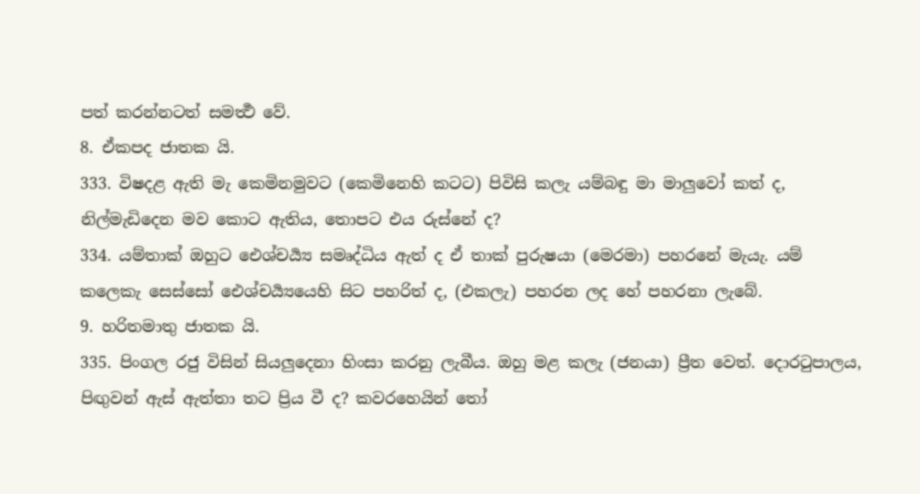පත් කරන්නටත් සමර්‍ත්‍ථ වේ.
8. ඒකපද ජාතක යි.
333. විෂදළ ඇති මැ කෙමිනමුවට (කෙමිනෙහි කටට) පිවිසි කලැ යම්බඳු මා මාලුවෝ කත් ද, නිල්මැඩිදෙන මව කොට ඇතිය, තොපට එය රුස්නේ ද?
334. යම්තාක් ඔහුට ඓශ්චර්‍ය්‍ය සමෘද්ධිය ඇත් ද ඒ තාක් පුරුෂයා (මෙරමා) පහරනේ මැයැ. යම් කලෙකැ සෙස්සෝ ඓශ්චර්‍ය්‍යයෙහි සිට පහරිත් ද, (එකලැ) පහරන ලද හේ පහරනා ලැබේ.
9. හරිතමාතු ජාතක යි.
335. පිංගල රජු විසින් සියලුදෙනා හිංසා කරනු ලැබීය. ඔහු මළ කලැ (ජනයා) ප්‍රීත වෙත්. දොරටුපාලය, පිඟුවන් ඇස් ඇත්තා තට ප්‍රිය වී ද? කවරහෙයින් තෝ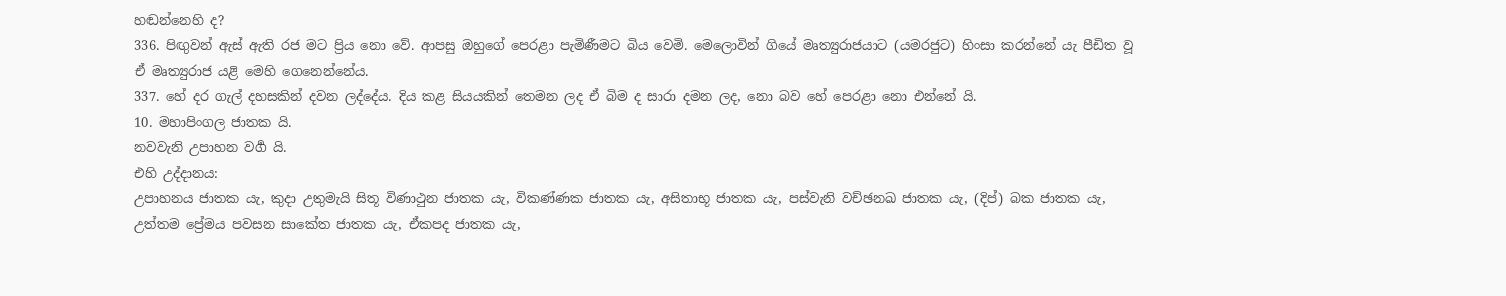හඬන්නෙහි ද?
336. පිඟුවන් ඇස් ඇති රජ මට ප්‍රිය නො වේ. ආපසු ඔහුගේ පෙරළා පැමිණීමට බිය වෙමි. මෙලොවින් ගියේ මෘත්‍යුරාජයාට (යමරජුට) හිංසා කරන්නේ යැ පීඩිත වූ ඒ මෘත්‍යුරාජ යළි මෙහි ගෙනෙන්නේය.
337. හේ දර ගැල් දහසකින් දවන ලද්දේය. දිය කළ සියයකින් තෙමන ලද ඒ බිම ද සාරා දමන ලද, නො බව හේ පෙරළා නො එන්නේ යි.
10. මහාපිංගල ජාතක යි.
නවවැනි උපාහන වර්‍ග යි.
එහි උද්දානය:
උපාහනය ජාතක යැ, කුදා උතුමැයි සිතූ විණාථුන ජාතක යැ, විකණ්ණක ජාතක යැ, අසිතාභූ ජාතක යැ, පස්වැනි වච්ඡනඛ ජාතක යැ, (දිප්) බක ජාතක යැ, උත්තම ප්‍රේමය පවසන සාකේත ජාතක යැ, ඒකපද ජාතක යැ,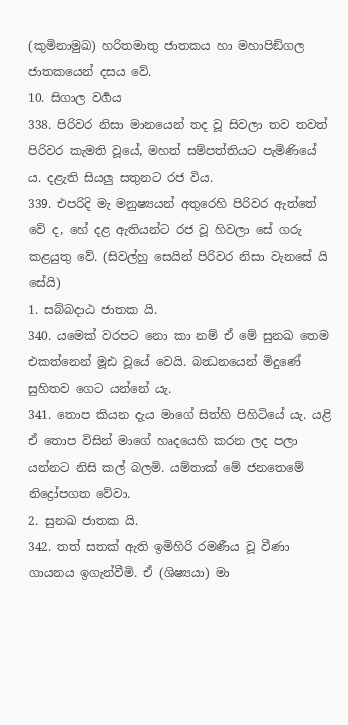(කුමිනාමුඛ) හරිතමාතු ජාතකය හා මහාපිඞ්ගල ජාතකයෙන් දසය වේ.
10. සිගාල වර්‍ගය
338. පිරිවර නිසා මානයෙන් තද වූ සිවලා තව තවත් පිරිවර කැමති වූයේ, මහත් සම්පත්තියට පැමිණියේ ය. දළැති සියලු සතුනට රජ විය.
339. එපරිදි මැ මනුෂ්‍යයන් අතුරෙහි පිරිවර ඇත්තේ වේ ද, හේ දළ ඇතියන්ට රජ වූ හිවලා සේ ගරු කළයුතු වේ. (සිවල්හු සෙයින් පිරිවර නිසා වැනසේ යි සේයි)
1. සබ්බදාඨ ජාතක යි.
340. යමෙක් වරපට නො කා නම් ඒ මේ සුනඛ තෙම එකත්නෙන් මූඪ වූයේ වෙයි. බන්‍ධනයෙන් මිදුණේ සුහිතව ගෙට යන්නේ යැ.
341. තොප කියන දැය මාගේ සිත්හි පිහිටියේ යැ. යළි ඒ තොප විසින් මාගේ හෘදයෙහි කරන ලද පලා යන්නට නිසි කල් බලමි. යම්තාක් මේ ජනතෙමේ නිද්‍රෝපගත වේවා.
2. සුනඛ ජාතක යි.
342. තත් සතක් ඇති ඉමිහිරි රමණීය වූ වීණා ගායනය ඉගැන්වීමි. ඒ (ශිෂ්‍යයා) මා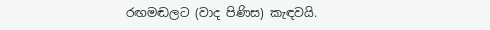රඟමඬලට (වාද පිණිස) කැඳවයි.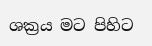ශක්‍රය මට පිහිට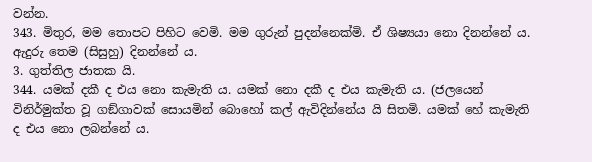වන්න.
343. මිතුර, මම තොපට පිහිට වෙමි. මම ගුරුන් පුදන්නෙක්මි. ඒ ශිෂ්‍යයා නො දිනන්නේ ය. ඇදුරු තෙම (සිසුහු) දිනන්නේ ය.
3. ගුත්තිල ජාතක යි.
344. යමක් දකී ද එය නො කැමැති ය. යමක් නො දකී ද එය කැමැති ය. (ජලයෙන් විනිර්මුක්ත වූ ගඞ්ගාවක් සොයමින් බොහෝ කල් ඇවිදින්නේය යි සිතමි. යමක් හේ කැමැති ද එය නො ලබන්නේ ය.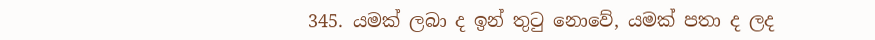345. යමක් ලබා ද ඉන් තුටු නොවේ, යමක් පතා ද ලද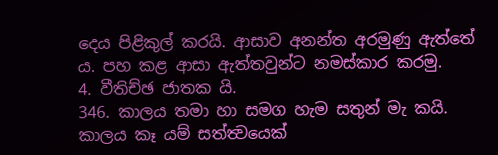දෙය පිළිකුල් කරයි. ආසාව අනන්ත අරමුණු ඇත්තේ ය. පහ කළ ආසා ඇත්තවුන්ට නමස්කාර කරමු.
4. වීතිච්ඡ ජාතක යි.
346. කාලය තමා හා සමග හැම සතුන් මැ කයි. කාලය කෑ යම් සත්ත්‍වයෙක්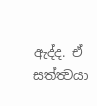ඇද්ද. ඒ සත්ත්‍වයා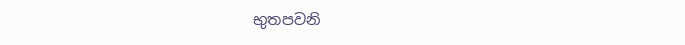භුතපවනි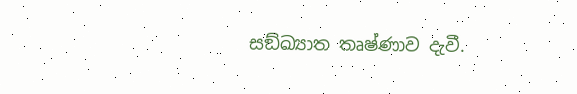සඞ්ඛ්‍යාත තෘෂ්ණාව දැවී.